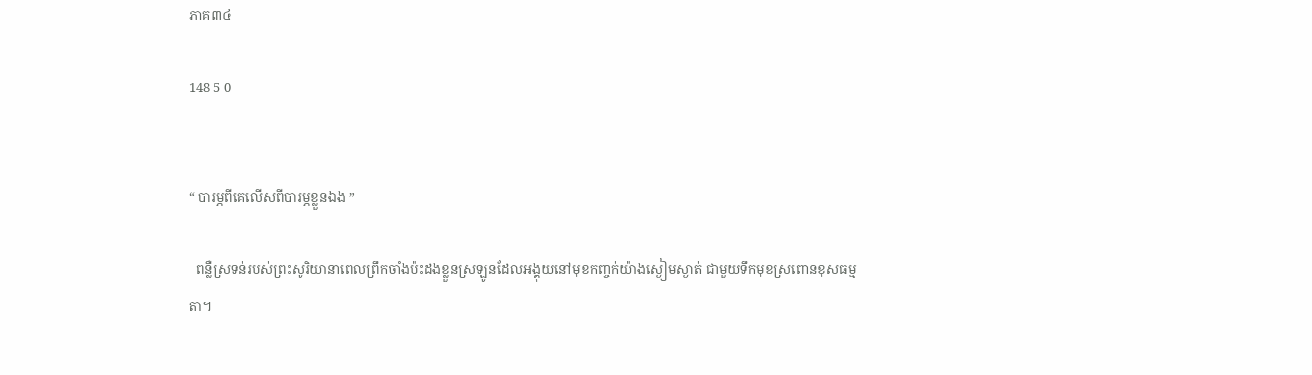ភាគ៣៤

148 5 0


“ បារម្ភពីគេលើសពីបារម្ភខ្លួនឯង ”

  ពន្លឺស្រទន់របស់ព្រះសូរិយានាពេលព្រឹកចាំងប៉ះដងខ្លួនស្រឡូនដែលអង្គុយនៅមុខកញ្ចក់យ៉ាងស្ងៀមស្ងាត់ ជាមួយទឹកមុខស្រពោនខុសធម្មតា។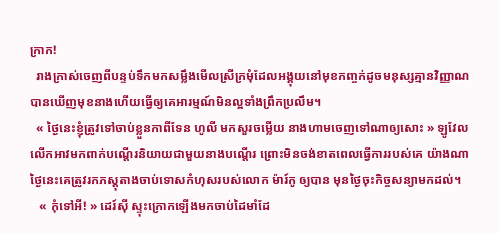ក្រាក!
  រាងក្រាស់ចេញពីបន្ទប់ទឹកមកសម្លឹងមើលស្រីក្រមុំដែលអង្គុយនៅមុខកញ្ចក់ដូចមនុស្សគ្មានវិញ្ញាណ បានឃើញមុខនាងហើយធ្វើឲ្យគេអារម្មណ៍មិនល្អទាំងព្រឹកប្រលឹម។
  « ថ្ងៃនេះខ្ញុំត្រូវទៅចាប់ខ្លួនកាពីទែន ហូលី មកសួរចម្លើយ នាងហាមចេញទៅណាឲ្យសោះ » ឡូវែល លើកអាវមកពាក់បណ្តើរនិយាយជាមួយនាងបណ្តើរ ព្រោះមិនចង់ខាតពេលធ្វើការរបស់គេ យ៉ាងណាថ្ងៃនេះគេត្រូវរកភស្តុតាងចាប់ទោសកំហុសរបស់លោក ម៉ារ៍កូ ឲ្យបាន មុនថ្ងៃចុះកិច្ចសន្យាមកដល់។
   « កុំទៅអី! » ដេរ៍ស៊ី ស្ទុះក្រោកឡើងមកចាប់ដៃមាំដែ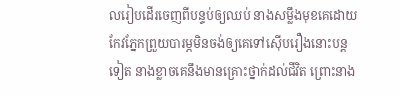លរៀបដើរចេញពីបន្ទប់ឲ្យឈប់ នាងសម្លឹងមុខគេដោយកែវភ្នែកព្រួយបារម្ភមិនចង់ឲ្យគេទៅស៊ើបរឿងនោះបន្តទៀត នាងខ្លាចគេនឹងមានគ្រោះថ្នាក់ដល់ជីវិត ព្រោះនាង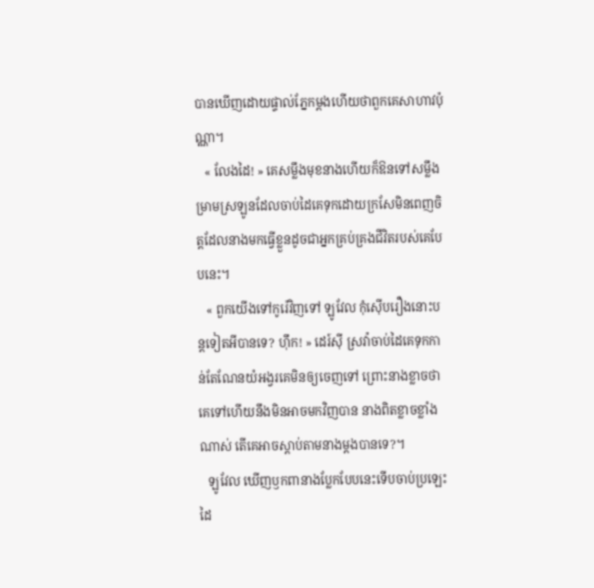បានឃើញដោយផ្ទាល់ភ្នែកម្តងហើយថាពួកគេសាហាវប៉ុណ្ណា។
   « លែងដៃ! » គេសម្លឹងមុខនាងហើយក៏ឱនទៅសម្លឹងម្រាមស្រឡូនដែលចាប់ដៃគេទុកដោយក្រសែមិនពេញចិត្តដែលនាងមកធ្វើខ្លួនដូចជាអ្នកគ្រប់គ្រងជីវិតរបស់គេបែបនេះ។
   « ពួកយើងទៅកូរ៉េវិញទៅ ឡូវែល កុំស៊ើបរឿងនោះបន្តទៀតអីបានទេ? ហ៊ឹក! » ដេរ៍ស៊ី ស្រវ៉ាចាប់ដៃគេទុកកាន់តែណែនយំអង្វរគេមិនឲ្យចេញទៅ ព្រោះនាងខ្លាចថាគេទៅហើយនឹងមិនអាចមកវិញបាន នាងពិតខ្លាចខ្លាំងណាស់ តើគេអាចស្តាប់តាមនាងម្តងបានទេ?។
   ឡូវែល ឃើញឫកពានាងប្លែកបែបនេះទើបចាប់ប្រឡេះដៃ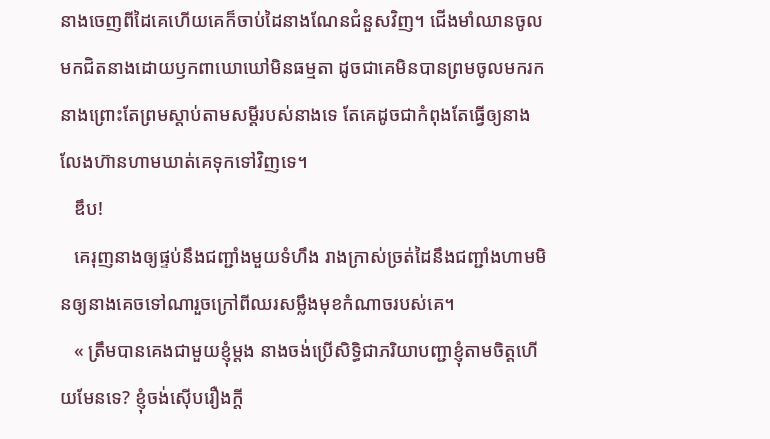នាងចេញពីដៃគេហើយគេក៏ចាប់ដៃនាងណែនជំនួសវិញ។ ជើងមាំឈានចូលមកជិតនាងដោយឫកពាឃោឃៅមិនធម្មតា ដូចជាគេមិនបានព្រមចូលមករកនាងព្រោះតែព្រមស្តាប់តាមសម្តីរបស់នាងទេ តែគេដូចជាកំពុងតែធ្វើឲ្យនាងលែងហ៊ានហាមឃាត់គេទុកទៅវិញទេ។
   ឌឹប!
   គេរុញនាងឲ្យផ្ទប់នឹងជញ្ជាំងមួយទំហឹង រាងក្រាស់ច្រត់ដៃនឹងជញ្ជាំងហាមមិនឲ្យនាងគេចទៅណារួចក្រៅពីឈរសម្លឹងមុខកំណាចរបស់គេ។
   « ត្រឹមបានគេងជាមួយខ្ញុំម្តង នាងចង់ប្រើសិទ្ធិជាភរិយាបញ្ជាខ្ញុំតាមចិត្តហើយមែនទេ? ខ្ញុំចង់ស៊ើបរឿងក្តី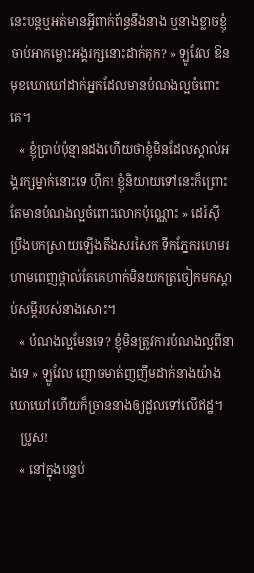នេះបន្តឬអត់មានអ្វីពាក់ព័ន្ធនឹងនាង ឬនាងខ្លាចខ្ញុំចាប់អាកម្លោះអង្គរក្សនោះដាក់គុក? » ឡូវែល ឱនមុខឃោឃៅដាក់អ្នកដែលមានបំណងល្អចំពោះគេ។
   « ខ្ញុំប្រាប់ប៉ុន្មានដងហើយថាខ្ញុំមិនដែលស្គាល់អង្គរក្សម្នាក់នោះទេ ហ៊ឹក! ខ្ញុំនិយាយទៅនេះក៏ព្រោះតែមានបំណងល្អចំពោះលោកប៉ុណ្ណោះ » ដេរ៍ស៊ី ប្រឹងបកស្រាយឡើងតឹងសរសៃក ទឹកភ្នែករហេមរហាមពេញថ្ពាល់តែគេហាក់មិនយកត្រចៀកមកស្តាប់សម្តីរបស់នាងសោះ។
   « បំណងល្អមែនទេ? ខ្ញុំមិនត្រូវការបំណងល្អពីនាងទេ » ឡូវែល ញោចមាត់ញញឹមដាក់នាងយ៉ាងឃោឃៅហើយក៏ច្រាននាងឲ្យដួលទៅលើឥដ្ឋ។
   ប្រូស!
   « នៅក្នុងបន្ទប់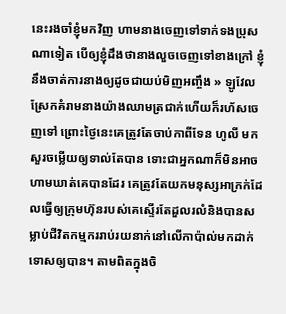នេះរងចាំខ្ញុំមកវិញ ហាមនាងចេញទៅទាក់ទងប្រុសណាទៀត បើឲ្យខ្ញុំដឹងថានាងលួចចេញទៅខាងក្រៅ ខ្ញុំនឹងចាត់ការនាងឲ្យដូចជាយប់មិញអញ្ចឹង » ឡូវែល ស្រែកគំរាមនាងយ៉ាងឈាមត្រជាក់ហើយក៏រហ័សចេញទៅ ព្រោះថ្ងៃនេះគេត្រូវតែចាប់កាពីទែន ហូលី មកសួរចម្លើយឲ្យទាល់តែបាន ទោះជាអ្នកណាក៏មិនអាចហាមឃាត់គេបានដែរ គេត្រូវតែយកមនុស្សអាក្រក់ដែលធ្វើឲ្យក្រុមហ៊ុនរបស់គេស្ទើរតែដួលរលំនិងបានសម្លាប់ជីវិតកម្មកររាប់រយនាក់នៅលើកាប៉ាល់មកដាក់ទោសឲ្យបាន។ តាមពិតក្នុងចិ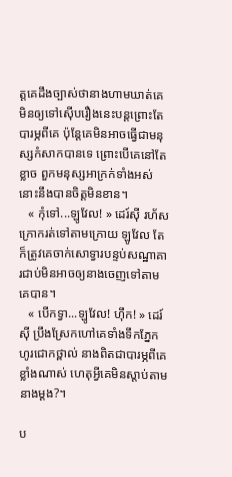ត្តគេដឹងច្បាស់ថានាងហាមឃាត់គេមិនឲ្យទៅស៊ើបរឿងនេះបន្តព្រោះតែបារម្ភពីគេ ប៉ុន្តែគេមិនអាចធ្វើជាមនុស្សកំសាកបានទេ ព្រោះបើគេនៅតែខ្លាច ពួកមនុស្សអាក្រក់ទាំងអស់នោះនឹងបានចិត្តមិនខាន។
   « កុំទៅ...ឡូវែល! » ដេរ៍ស៊ី រហ័សក្រោករត់ទៅតាមក្រោយ ឡូវែល តែក៏ត្រូវគេចាក់សោទ្វារបន្ទប់សណ្ឋាគារជាប់មិនអាចឲ្យនាងចេញទៅតាមគេបាន។
   « បើកទ្វា...ឡូវែល! ហ៊ឹក! » ដេរ៍ស៊ី ប្រឹងស្រែកហៅគេទាំងទឹកភ្នែកហូរជោកថ្ពាល់ នាងពិតជាបារម្ភពីគេខ្លាំងណាស់ ហេតុអ្វីគេមិនស្តាប់តាមនាងម្តង?។

ប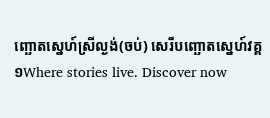ញ្ឆោតស្នេហ៍ស្រីល្ងង់(ចប់) សេរីបញ្ឆោតស្នេហ៍វគ្គ១Where stories live. Discover now